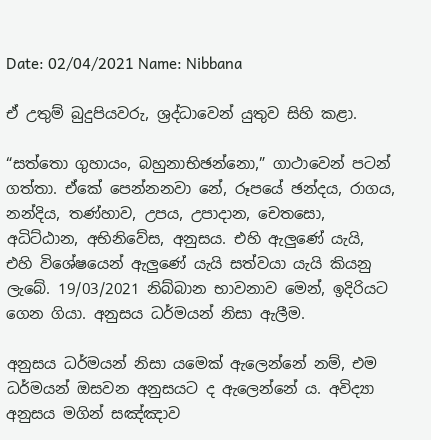Date: 02/04/2021 Name: Nibbana

ඒ උතුම් බුදුපියවරු, ශ්‍රද්ධාවෙන් යුතුව සිහි කළා.

“සත්තො ගුහායං, බහුනාභිඡන්නො,” ගාථාවෙන් පටන් ගත්තා. ඒකේ පෙන්නනවා නේ, රූපයේ ඡන්දය, රාගය, නන්දිය, තණ්හාව, උපය, උපාදාන, චෙතසො, අධිට්ඨාන, අභිනිවේස, අනුසය. එහි ඇලුණේ යැයි, එහි විශේෂයෙන් ඇලුණේ යැයි සත්වයා යැයි කියනු ලැබේ. 19/03/2021 නිබ්බාන භාවනාව මෙන්, ඉදිරියට ගෙන ගියා. අනුසය ධර්මයන් නිසා ඇලීම.

අනුසය ධර්මයන් නිසා යමෙක් ඇලෙන්නේ නම්, එම ධර්මයන් ඔසවන අනුසයට ද ඇලෙන්නේ ය. අවිද්‍යා අනුසය මගින් සඤ්ඤාව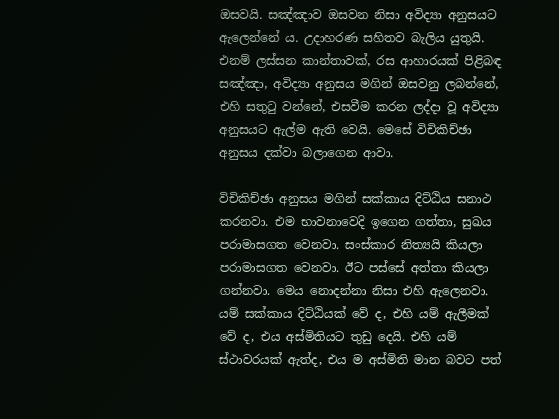ඔසවයි. සඤ්ඤාව ඔසවන නිසා අවිද්‍යා අනුසයට ඇලෙන්නේ ය. උදාහරණ සහිතව බැලිය යුතුයි. එනම් ලස්සන කාන්තාවක්, රස ආහාරයක් පිළිබඳ සඤ්ඤා, අවිද්‍යා අනුසය මගින් ඔසවනු ලබන්නේ, එහි සතුටු වන්නේ, එසවීම කරන ලද්දා වූ අවිද්‍යා අනුසයට ඇල්ම ඇති වෙයි. මෙසේ විචිකිච්ඡා අනුසය දක්වා බලාගෙන ආවා.

විචිකිච්ඡා අනුසය මගින් සක්කාය දිට්ඨිය සනාථ කරනවා. එම භාවනාවෙදි ඉගෙන ගත්තා, සුඛය පරාමාසගත වෙනවා. සංස්කාර නිත්‍යයි කියලා පරාමාසගත වෙනවා. ඊට පස්සේ අත්තා කියලා ගන්නවා. මෙය නොදන්නා නිසා එහි ඇලෙනවා. යම් සක්කාය දිට්ඨියක් වේ ද, එහි යම් ඇලීමක් වේ ද, එය අස්මිතියට තුඩු දෙයි. එහි යම් ස්ථාවරයක් ඇත්ද, එය ම අස්මිති මාන බවට පත්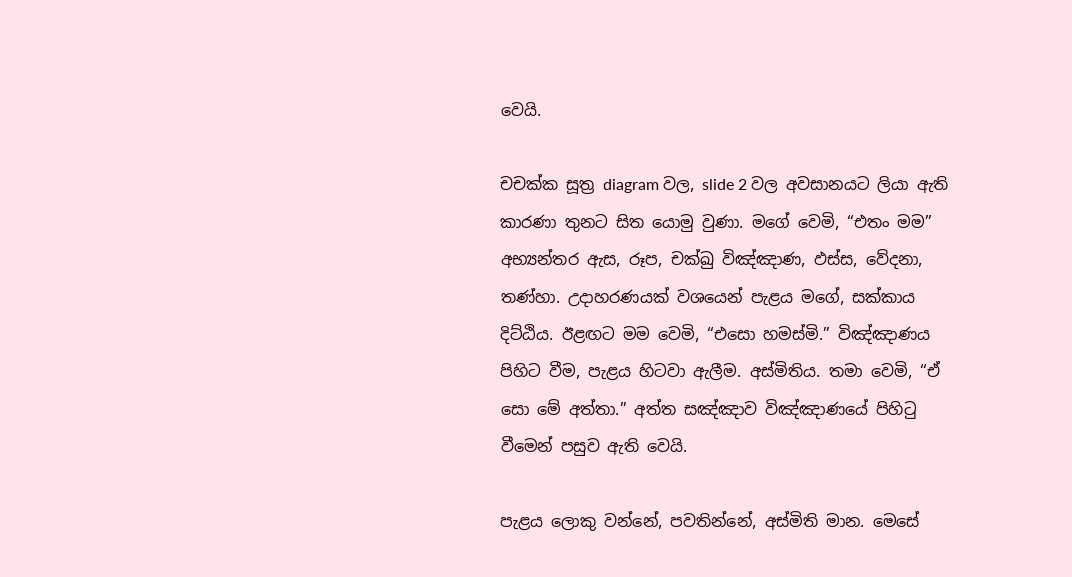වෙයි.

චචක්ක සූත්‍ර diagram වල, slide 2 වල අවසානයට ලියා ඇති කාරණා තුනට සිත යොමු වුණා. මගේ වෙමි, “එතං මම” අභ්‍යන්තර ඇස, රූප, චක්ඛු විඤ්ඤාණ, ඵස්ස, වේදනා, තණ්හා. උදාහරණයක් වශයෙන් පැළය මගේ, සක්කාය දිට්ඨිය. ඊළඟට මම වෙමි, “එසො හමස්මි.” විඤ්ඤාණය පිහිට වීම, පැළය හිටවා ඇලීම. අස්මිතිය. තමා වෙමි, “ඒ සො මේ අත්තා.” අත්ත සඤ්ඤාව විඤ්ඤාණයේ පිහිටු වීමෙන් පසුව ඇති වෙයි.

පැළය ලොකු වන්නේ, පවතින්නේ, අස්මිති මාන. මෙසේ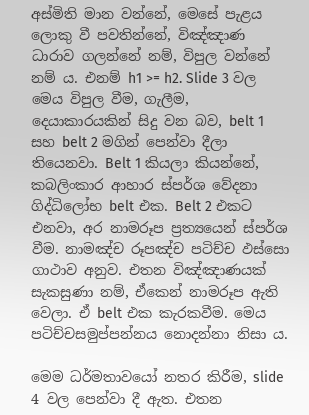අස්මිති මාන වන්නේ, මෙසේ පැළය ලොකු වී පවතින්නේ, විඤ්ඤාණ ධාරාව ගලන්නේ නම්, විපුල වන්නේ නම් ය. එනම් h1 >= h2. Slide 3 වල මෙය විපුල වීම, ගැලීම, දෙයාකාරයකින් සිදු වන බව, belt 1 සහ belt 2 මගින් පෙන්වා දීලා තියෙනවා. Belt 1 කියලා කියන්නේ, කබලිංකාර ආහාර ස්පර්ශ වේදනා ගිද්ධිලෝභ belt එක. Belt 2 එකට එනවා, අර නාමරූප ප්‍රත්‍යයෙන් ස්පර්ශ වීම. නාමඤ්ච රූපඤ්ච පටිච්ච ඵස්සො ගාථාව අනුව. එතන විඤ්ඤාණයක් සැකසුණා නම්, ඒකෙන් නාමරූප ඇති වෙලා. ඒ belt එක කැරකවීම. මෙය පටිච්චසමුප්පන්නය නොදන්නා නිසා ය.

මෙම ධර්මතාවයෝ නතර කිරීම, slide 4 වල පෙන්වා දී ඇත. එතන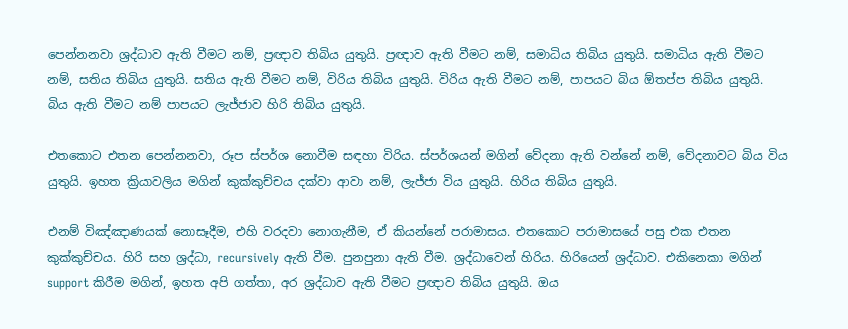පෙන්නනවා ශ්‍රද්ධාව ඇති වීමට නම්, ප්‍රඥාව තිබිය යුතුයි. ප්‍රඥාව ඇති වීමට නම්, සමාධිය තිබිය යුතුයි. සමාධිය ඇති වීමට නම්, සතිය තිබිය යුතුයි. සතිය ඇති වීමට නම්, විරිය තිබිය යුතුයි. විරිය ඇති වීමට නම්, පාපයට බිය ඕතප්ප තිබිය යුතුයි. බිය ඇති වීමට නම් පාපයට ලැජ්ජාව හිරි තිබිය යුතුයි.

එතකොට එතන පෙන්නනවා, රූප ස්පර්ශ නොවීම සඳහා විරිය. ස්පර්ශයන් මගින් වේදනා ඇති වන්නේ නම්, වේදනාවට බිය විය යුතුයි. ඉහත ක්‍රියාවලිය මගින් කුක්කුච්චය දක්වා ආවා නම්, ලැජ්ජා විය යුතුයි. හිරිය තිබිය යුතුයි.

එනම් විඤ්ඤාණයක් නොසෑදීම, එහි වරදවා නොගැනීම, ඒ කියන්නේ පරාමාසය. එතකොට පරාමාසයේ පසු එක එතන කුක්කුච්චය. හිරි සහ ශ්‍රද්ධා, recursively ඇති වීම. පුනපුනා ඇති වීම. ශ්‍රද්ධාවෙන් හිරිය. හිරියෙන් ශ්‍රද්ධාව. එකිනෙකා මගින් support කිරීම මගින්, ඉහත අපි ගත්තා, අර ශ්‍රද්ධාව ඇති වීමට ප්‍රඥාව තිබිය යුතුයි. ඔය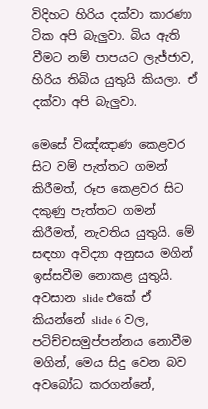විදිහට හිරිය දක්වා කාරණා ටික අපි බැලුවා. බිය ඇති වීමට නම් පාපයට ලැජ්ජාව, හිරිය තිබිය යුතුයි කියලා. ඒ දක්වා අපි බැලුවා.

මෙසේ විඤ්ඤාණ කෙළවර සිට වම් පැත්තට ගමන් කිරීමත්, රූප කෙළවර සිට දකුණු පැත්තට ගමන් කිරීමත්, නැවතිය යුතුයි. මේ සඳහා අවිද්‍යා අනුසය මගින් ඉස්සවීම නොකළ යුතුයි. අවසාන slide එකේ ඒ කියන්නේ slide 6 වල, පටිච්චසමුප්පන්නය නොවීම මගින්, මෙය සිදු වෙන බව අවබෝධ කරගන්නේ,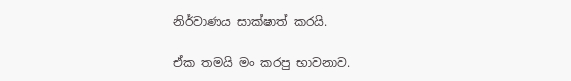නිර්වාණය සාක්ෂාත් කරයි.

ඒක තමයි මං කරපු භාවනාව.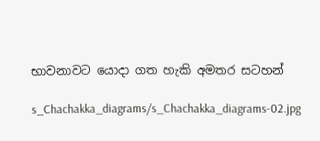භාවනාවට යොදා ගත හැකි අමතර සටහන්

s_Chachakka_diagrams/s_Chachakka_diagrams-02.jpg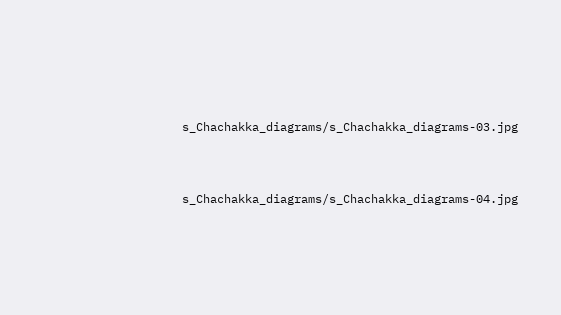s_Chachakka_diagrams/s_Chachakka_diagrams-03.jpg


s_Chachakka_diagrams/s_Chachakka_diagrams-04.jpg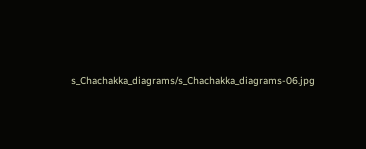s_Chachakka_diagrams/s_Chachakka_diagrams-06.jpg